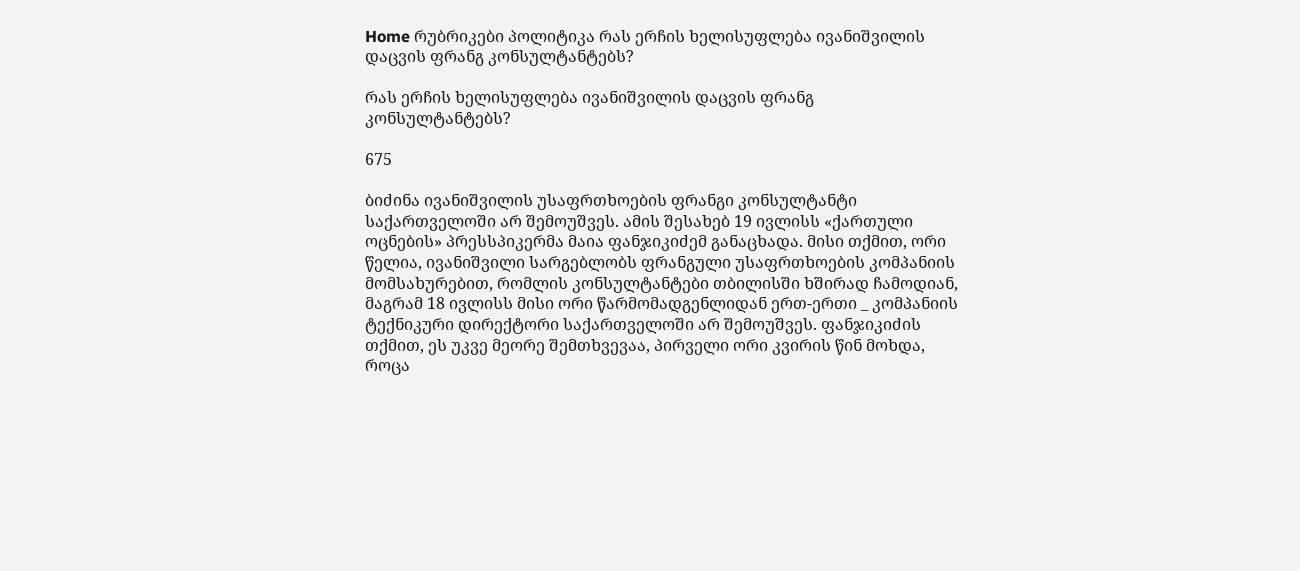Home რუბრიკები პოლიტიკა რას ერჩის ხელისუფლება ივანიშვილის დაცვის ფრანგ კონსულტანტებს?

რას ერჩის ხელისუფლება ივანიშვილის დაცვის ფრანგ კონსულტანტებს?

675

ბიძინა ივანიშვილის უსაფრთხოების ფრანგი კონსულტანტი საქართველოში არ შემოუშვეს. ამის შესახებ 19 ივლისს «ქართული ოცნების» პრესსპიკერმა მაია ფანჯიკიძემ განაცხადა. მისი თქმით, ორი წელია, ივანიშვილი სარგებლობს ფრანგული უსაფრთხოების კომპანიის მომსახურებით, რომლის კონსულტანტები თბილისში ხშირად ჩამოდიან, მაგრამ 18 ივლისს მისი ორი წარმომადგენლიდან ერთ-ერთი _ კომპანიის ტექნიკური დირექტორი საქართველოში არ შემოუშვეს. ფანჯიკიძის თქმით, ეს უკვე მეორე შემთხვევაა, პირველი ორი კვირის წინ მოხდა, როცა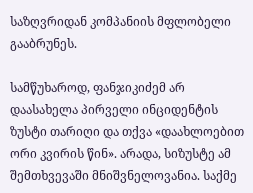საზღვრიდან კომპანიის მფლობელი გააბრუნეს.

სამწუხაროდ, ფანჯიკიძემ არ დაასახელა პირველი ინციდენტის ზუსტი თარიღი და თქვა «დაახლოებით ორი კვირის წინ». არადა, სიზუსტე ამ შემთხვევაში მნიშვნელოვანია. საქმე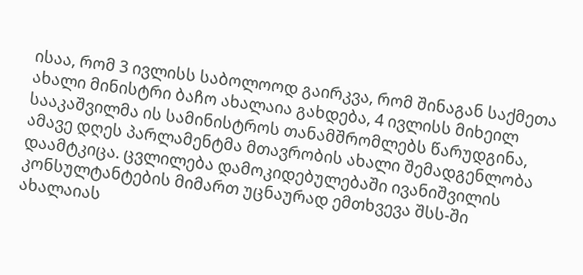ისაა, რომ 3 ივლისს საბოლოოდ გაირკვა, რომ შინაგან საქმეთა ახალი მინისტრი ბაჩო ახალაია გახდება, 4 ივლისს მიხეილ სააკაშვილმა ის სამინისტროს თანამშრომლებს წარუდგინა, ამავე დღეს პარლამენტმა მთავრობის ახალი შემადგენლობა დაამტკიცა. ცვლილება დამოკიდებულებაში ივანიშვილის კონსულტანტების მიმართ უცნაურად ემთხვევა შსს-ში ახალაიას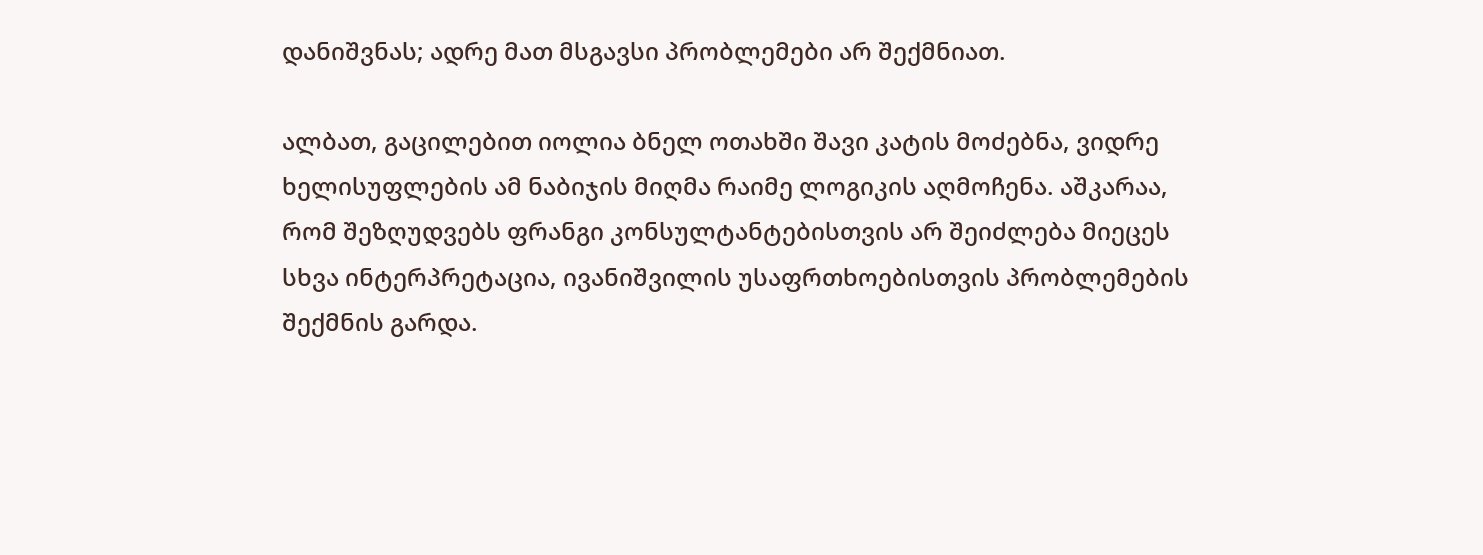დანიშვნას; ადრე მათ მსგავსი პრობლემები არ შექმნიათ.

ალბათ, გაცილებით იოლია ბნელ ოთახში შავი კატის მოძებნა, ვიდრე ხელისუფლების ამ ნაბიჯის მიღმა რაიმე ლოგიკის აღმოჩენა. აშკარაა, რომ შეზღუდვებს ფრანგი კონსულტანტებისთვის არ შეიძლება მიეცეს სხვა ინტერპრეტაცია, ივანიშვილის უსაფრთხოებისთვის პრობლემების შექმნის გარდა.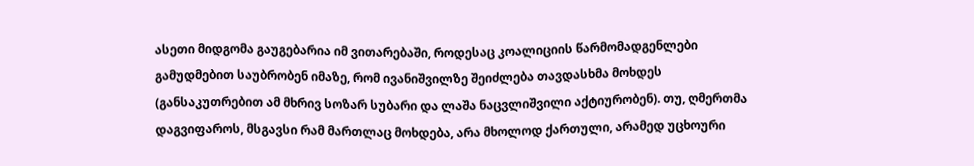ასეთი მიდგომა გაუგებარია იმ ვითარებაში, როდესაც კოალიციის წარმომადგენლები გამუდმებით საუბრობენ იმაზე, რომ ივანიშვილზე შეიძლება თავდასხმა მოხდეს (განსაკუთრებით ამ მხრივ სოზარ სუბარი და ლაშა ნაცვლიშვილი აქტიურობენ). თუ, ღმერთმა დაგვიფაროს, მსგავსი რამ მართლაც მოხდება, არა მხოლოდ ქართული, არამედ უცხოური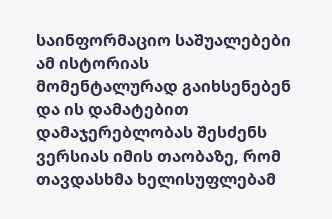საინფორმაციო საშუალებები ამ ისტორიას მომენტალურად გაიხსენებენ და ის დამატებით დამაჯერებლობას შესძენს ვერსიას იმის თაობაზე, რომ თავდასხმა ხელისუფლებამ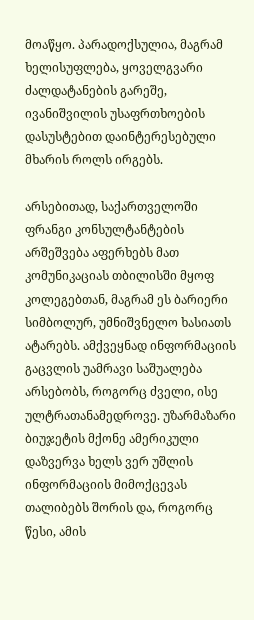მოაწყო. პარადოქსულია, მაგრამ ხელისუფლება, ყოველგვარი ძალდატანების გარეშე, ივანიშვილის უსაფრთხოების დასუსტებით დაინტერესებული მხარის როლს ირგებს.

არსებითად, საქართველოში ფრანგი კონსულტანტების არშეშვება აფერხებს მათ კომუნიკაციას თბილისში მყოფ კოლეგებთან, მაგრამ ეს ბარიერი სიმბოლურ, უმნიშვნელო ხასიათს ატარებს. ამქვეყნად ინფორმაციის გაცვლის უამრავი საშუალება არსებობს, როგორც ძველი, ისე ულტრათანამედროვე. უზარმაზარი ბიუჯეტის მქონე ამერიკული დაზვერვა ხელს ვერ უშლის ინფორმაციის მიმოქცევას თალიბებს შორის და, როგორც წესი, ამის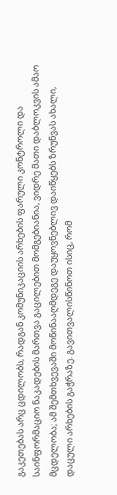გაკეთებას არც ცდილობს, რადგან კომუნიკაციის არხების ფარული კონტროლი და საინფორმაციო ნაკადების მართვა გაცილებით მომგებიანია, ვიდრე მათი დაბლოკვის ამაო მცდელობა; ამ შემთხვევაში მოწინააღმდეგე დაუყოვნებლივ დაიწყებს ზრუნვას ახალი, დაცული არხების გაჭრაზე. გავითვალისწინოთ ისიც, რომ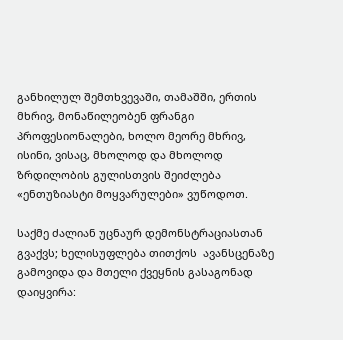განხილულ შემთხვევაში, თამაშში, ერთის მხრივ, მონაწილეობენ ფრანგი პროფესიონალები, ხოლო მეორე მხრივ, ისინი, ვისაც, მხოლოდ და მხოლოდ ზრდილობის გულისთვის შეიძლება «ენთუზიასტი მოყვარულები» ვუწოდოთ.

საქმე ძალიან უცნაურ დემონსტრაციასთან გვაქვს; ხელისუფლება თითქოს  ავანსცენაზე გამოვიდა და მთელი ქვეყნის გასაგონად დაიყვირა: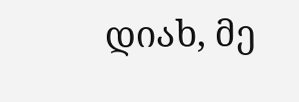დიახ, მე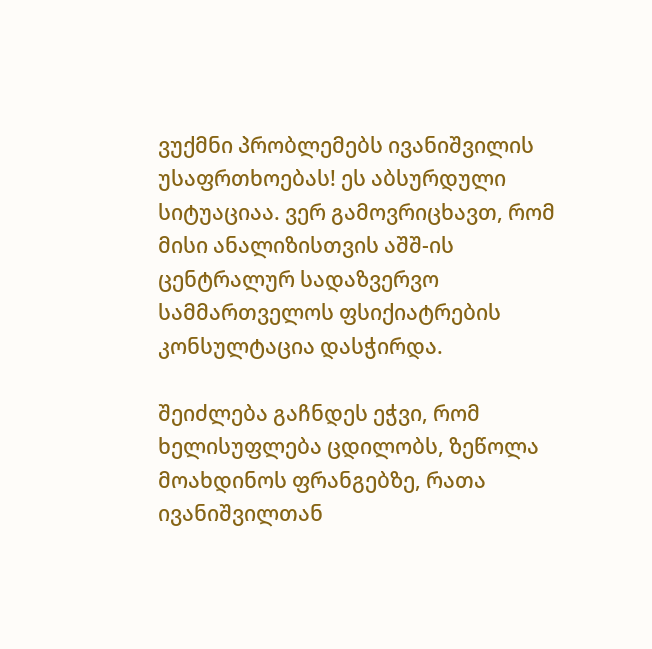ვუქმნი პრობლემებს ივანიშვილის უსაფრთხოებას! ეს აბსურდული სიტუაციაა. ვერ გამოვრიცხავთ, რომ მისი ანალიზისთვის აშშ-ის ცენტრალურ სადაზვერვო სამმართველოს ფსიქიატრების კონსულტაცია დასჭირდა.

შეიძლება გაჩნდეს ეჭვი, რომ ხელისუფლება ცდილობს, ზეწოლა მოახდინოს ფრანგებზე, რათა ივანიშვილთან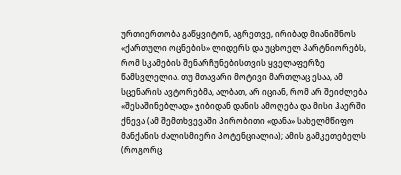ურთიერთობა გაწყვიტონ, აგრეთვე, ირიბად მიანიშნოს «ქართული ოცნების» ლიდერს და უცხოელ პარტნიორებს, რომ სკამების შენარჩუნებისთვის ყველაფერზე წამსვლელია. თუ მთავარი მოტივი მართლაც ესაა, ამ სცენარის ავტორებმა, ალბათ, არ იციან, რომ არ შეიძლება «შესაშინებლად» ჯიბიდან დანის ამოღება და მისი ჰაერში ქნევა (ამ შემთხვევაში პირობითი «დანა» სახელმწიფო მანქანის ძალისმიერი პოტენციალია); ამის გამკეთებელს (როგორც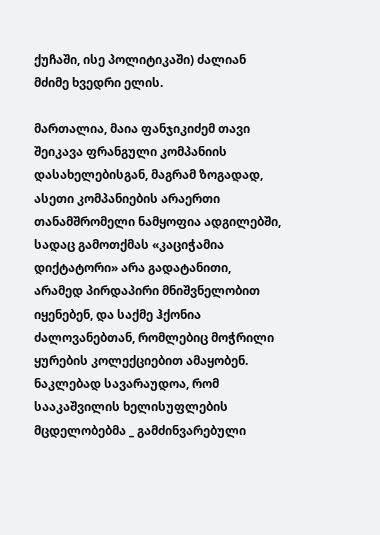ქუჩაში, ისე პოლიტიკაში) ძალიან მძიმე ხვედრი ელის.

მართალია, მაია ფანჯიკიძემ თავი შეიკავა ფრანგული კომპანიის დასახელებისგან, მაგრამ ზოგადად, ასეთი კომპანიების არაერთი თანამშრომელი ნამყოფია ადგილებში, სადაც გამოთქმას «კაციჭამია დიქტატორი» არა გადატანითი, არამედ პირდაპირი მნიშვნელობით იყენებენ, და საქმე ჰქონია ძალოვანებთან, რომლებიც მოჭრილი ყურების კოლექციებით ამაყობენ. ნაკლებად სავარაუდოა, რომ სააკაშვილის ხელისუფლების მცდელობებმა _ გამძინვარებული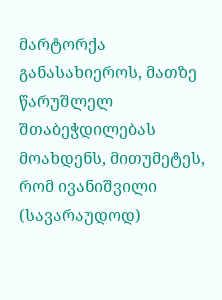მარტორქა განასახიეროს, მათზე წარუშლელ შთაბეჭდილებას მოახდენს, მითუმეტეს, რომ ივანიშვილი (სავარაუდოდ)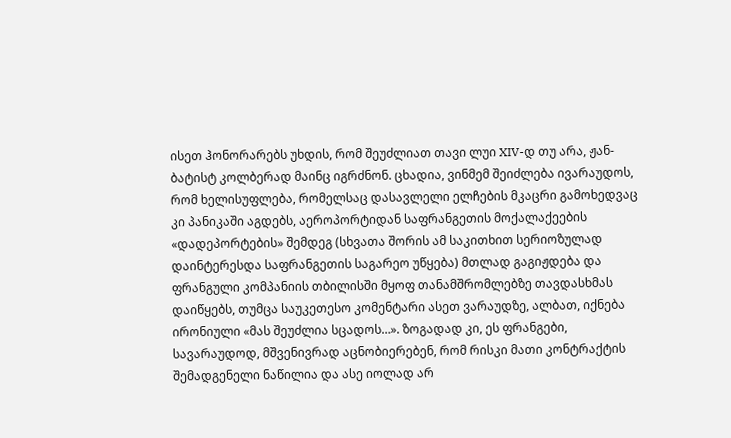ისეთ ჰონორარებს უხდის, რომ შეუძლიათ თავი ლუი XIV-დ თუ არა, ჟან-ბატისტ კოლბერად მაინც იგრძნონ. ცხადია, ვინმემ შეიძლება ივარაუდოს, რომ ხელისუფლება, რომელსაც დასავლელი ელჩების მკაცრი გამოხედვაც კი პანიკაში აგდებს, აეროპორტიდან საფრანგეთის მოქალაქეების «დადეპორტების» შემდეგ (სხვათა შორის ამ საკითხით სერიოზულად დაინტერესდა საფრანგეთის საგარეო უწყება) მთლად გაგიჟდება და ფრანგული კომპანიის თბილისში მყოფ თანამშრომლებზე თავდასხმას დაიწყებს, თუმცა საუკეთესო კომენტარი ასეთ ვარაუდზე, ალბათ, იქნება ირონიული «მას შეუძლია სცადოს…». ზოგადად კი, ეს ფრანგები, სავარაუდოდ, მშვენივრად აცნობიერებენ, რომ რისკი მათი კონტრაქტის შემადგენელი ნაწილია და ასე იოლად არ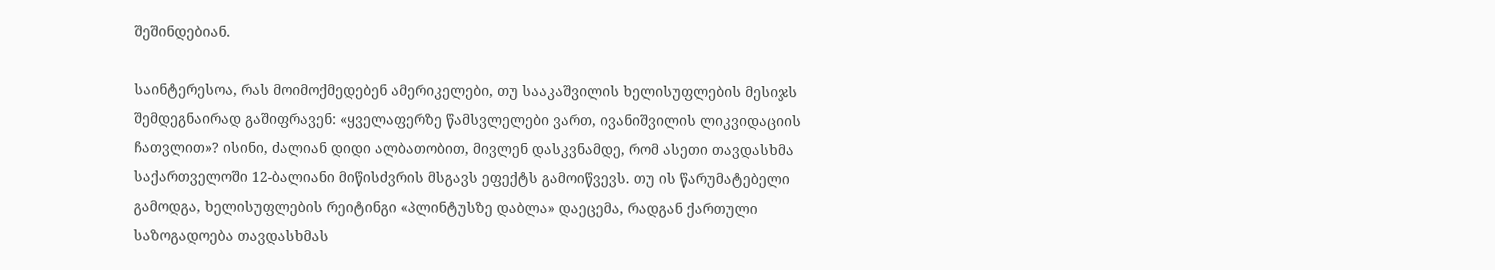შეშინდებიან.

საინტერესოა, რას მოიმოქმედებენ ამერიკელები, თუ სააკაშვილის ხელისუფლების მესიჯს შემდეგნაირად გაშიფრავენ: «ყველაფერზე წამსვლელები ვართ, ივანიშვილის ლიკვიდაციის ჩათვლით»? ისინი, ძალიან დიდი ალბათობით, მივლენ დასკვნამდე, რომ ასეთი თავდასხმა საქართველოში 12-ბალიანი მიწისძვრის მსგავს ეფექტს გამოიწვევს. თუ ის წარუმატებელი გამოდგა, ხელისუფლების რეიტინგი «პლინტუსზე დაბლა» დაეცემა, რადგან ქართული საზოგადოება თავდასხმას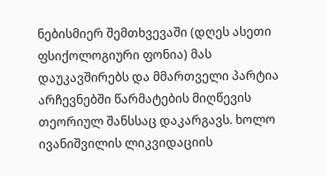ნებისმიერ შემთხვევაში (დღეს ასეთი ფსიქოლოგიური ფონია) მას დაუკავშირებს და მმართველი პარტია არჩევნებში წარმატების მიღწევის თეორიულ შანსსაც დაკარგავს. ხოლო ივანიშვილის ლიკვიდაციის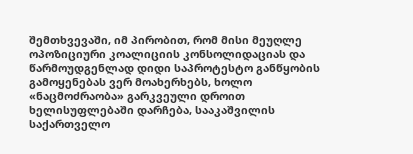შემთხვევაში, იმ პირობით, რომ მისი მეუღლე ოპოზიციური კოალიციის კონსოლიდაციას და წარმოუდგენლად დიდი საპროტესტო განწყობის გამოყენებას ვერ მოახერხებს, ხოლო «ნაცმოძრაობა» გარკვეული დროით ხელისუფლებაში დარჩება, სააკაშვილის საქართველო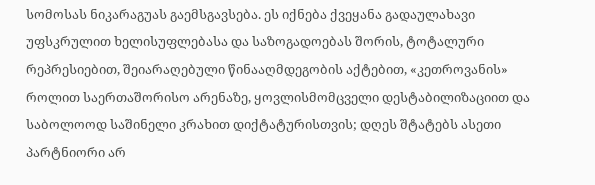სომოსას ნიკარაგუას გაემსგავსება. ეს იქნება ქვეყანა გადაულახავი უფსკრულით ხელისუფლებასა და საზოგადოებას შორის, ტოტალური რეპრესიებით, შეიარაღებული წინააღმდეგობის აქტებით, «კეთროვანის» როლით საერთაშორისო არენაზე, ყოვლისმომცველი დესტაბილიზაციით და საბოლოოდ საშინელი კრახით დიქტატურისთვის; დღეს შტატებს ასეთი პარტნიორი არ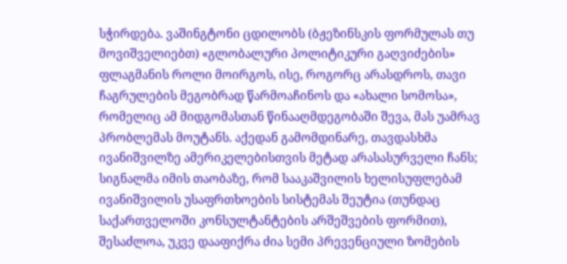სჭირდება. ვაშინგტონი ცდილობს (ბჟეზინსკის ფორმულას თუ მოვიშველიებთ) «გლობალური პოლიტიკური გაღვიძების» ფლაგმანის როლი მოირგოს, ისე, როგორც არასდროს, თავი ჩაგრულების მეგობრად წარმოაჩინოს და «ახალი სომოსა», რომელიც ამ მიდგომასთან წინააღმდეგობაში შევა, მას უამრავ პრობლემას მოუტანს. აქედან გამომდინარე, თავდასხმა ივანიშვილზე ამერიკელებისთვის მეტად არასასურველი ჩანს; სიგნალმა იმის თაობაზე, რომ სააკაშვილის ხელისუფლებამ ივანიშვილის უსაფრთხოების სისტემას შეუტია (თუნდაც საქართველოში კონსულტანტების არშეშვების ფორმით), შესაძლოა, უკვე დააფიქრა ძია სემი პრევენციული ზომების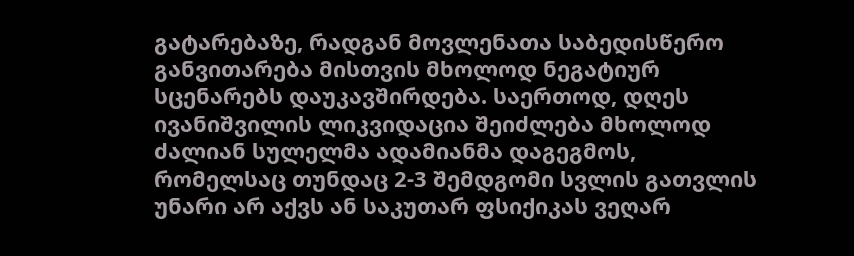გატარებაზე, რადგან მოვლენათა საბედისწერო განვითარება მისთვის მხოლოდ ნეგატიურ სცენარებს დაუკავშირდება. საერთოდ, დღეს ივანიშვილის ლიკვიდაცია შეიძლება მხოლოდ ძალიან სულელმა ადამიანმა დაგეგმოს, რომელსაც თუნდაც 2-3 შემდგომი სვლის გათვლის უნარი არ აქვს ან საკუთარ ფსიქიკას ვეღარ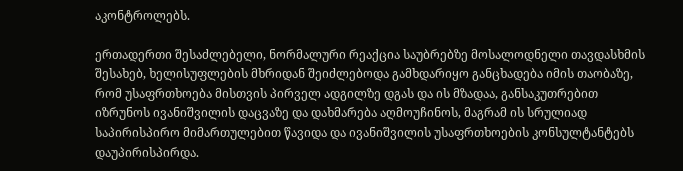აკონტროლებს.

ერთადერთი შესაძლებელი, ნორმალური რეაქცია საუბრებზე მოსალოდნელი თავდასხმის შესახებ, ხელისუფლების მხრიდან შეიძლებოდა გამხდარიყო განცხადება იმის თაობაზე, რომ უსაფრთხოება მისთვის პირველ ადგილზე დგას და ის მზადაა, განსაკუთრებით იზრუნოს ივანიშვილის დაცვაზე და დახმარება აღმოუჩინოს, მაგრამ ის სრულიად საპირისპირო მიმართულებით წავიდა და ივანიშვილის უსაფრთხოების კონსულტანტებს დაუპირისპირდა.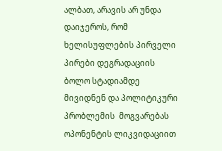ალბათ, არავის არ უნდა დაიჯეროს, რომ ხელისუფლების პირველი პირები დეგრადაციის ბოლო სტადიამდე მივიდნენ და პოლიტიკური პრობლემის  მოგვარებას ოპონენტის ლიკვიდაციით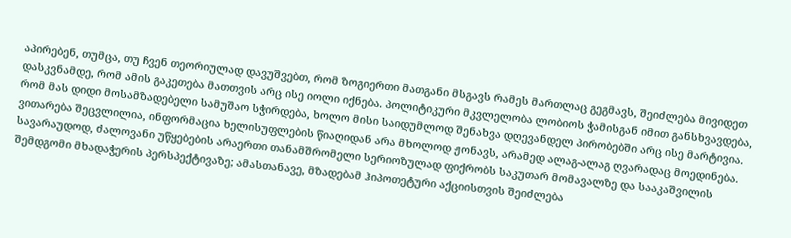აპირებენ, თუმცა, თუ ჩვენ თეორიულად დავუშვებთ, რომ ზოგიერთი მათგანი მსგავს რამეს მართლაც გეგმავს, შეიძლება მივიდეთ დასკვნამდე, რომ ამის გაკეთება მათთვის არც ისე იოლი იქნება. პოლიტიკური მკვლელობა ლობიოს ჭამისგან იმით განსხვავდება, რომ მას დიდი მოსამზადებელი სამუშაო სჭირდება, ხოლო მისი საიდუმლოდ შენახვა დღევანდელ პირობებში არც ისე მარტივია. ვითარება შეცვლილია, ინფორმაცია ხელისუფლების წიაღიდან არა მხოლოდ ჟონავს, არამედ ალაგ-ალაგ ღვარადაც მოედინება. სავარაუდოდ, ძალოვანი უწყებების არაერთი თანამშრომელი სერიოზულად ფიქრობს საკუთარ მომავალზე და სააკაშვილის შემდგომი მხადაჭერის პერსპექტივაზე; ამასთანავე, მზადებამ ჰიპოთეტური აქციისთვის შეიძლება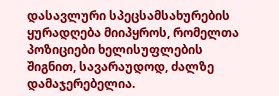დასავლური სპეცსამსახურების ყურადღება მიიპყროს, რომელთა პოზიციები ხელისუფლების შიგნით, სავარაუდოდ, ძალზე დამაჯერებელია.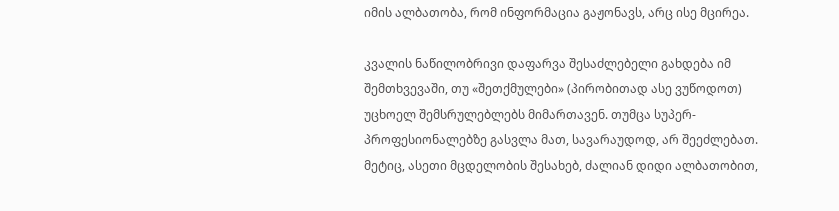იმის ალბათობა, რომ ინფორმაცია გაჟონავს, არც ისე მცირეა.

კვალის ნაწილობრივი დაფარვა შესაძლებელი გახდება იმ შემთხვევაში, თუ «შეთქმულები» (პირობითად ასე ვუწოდოთ) უცხოელ შემსრულებლებს მიმართავენ. თუმცა სუპერ-პროფესიონალებზე გასვლა მათ, სავარაუდოდ, არ შეეძლებათ. მეტიც, ასეთი მცდელობის შესახებ, ძალიან დიდი ალბათობით,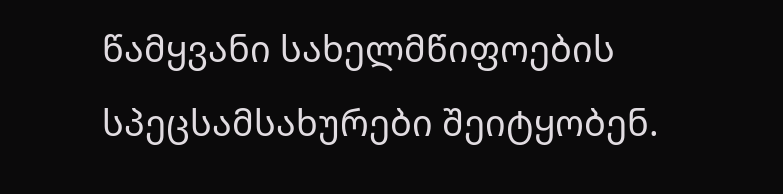წამყვანი სახელმწიფოების სპეცსამსახურები შეიტყობენ.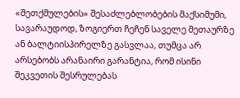«შეთქმულების» შესაძლებლობების მაქსიმუმი, სავარაუდოდ, ზოგიერთ ჩეჩენ საველე მეთაურზე ან ბალტიისპირელზე გასვლაა, თუმცა არ არსებობს არანაირი გარანტია, რომ ისინი შეკვეთის შესრულებას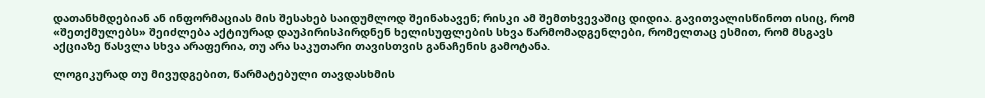დათანხმდებიან ან ინფორმაციას მის შესახებ საიდუმლოდ შეინახავენ; რისკი ამ შემთხვევაშიც დიდია. გავითვალისწინოთ ისიც, რომ «შეთქმულებს» შეიძლება აქტიურად დაუპირისპირდნენ ხელისუფლების სხვა წარმომადგენლები, რომელთაც ესმით, რომ მსგავს აქციაზე წასვლა სხვა არაფერია, თუ არა საკუთარი თავისთვის განაჩენის გამოტანა.

ლოგიკურად თუ მივუდგებით, წარმატებული თავდასხმის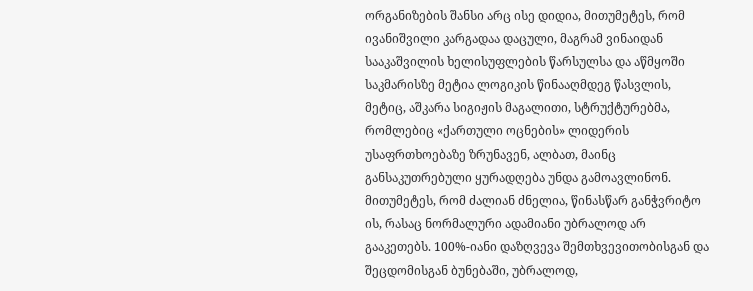ორგანიზების შანსი არც ისე დიდია, მითუმეტეს, რომ ივანიშვილი კარგადაა დაცული, მაგრამ ვინაიდან სააკაშვილის ხელისუფლების წარსულსა და აწმყოში საკმარისზე მეტია ლოგიკის წინააღმდეგ წასვლის, მეტიც, აშკარა სიგიჟის მაგალითი, სტრუქტურებმა, რომლებიც «ქართული ოცნების» ლიდერის უსაფრთხოებაზე ზრუნავენ, ალბათ, მაინც განსაკუთრებული ყურადღება უნდა გამოავლინონ. მითუმეტეს, რომ ძალიან ძნელია, წინასწარ განჭვრიტო ის, რასაც ნორმალური ადამიანი უბრალოდ არ გააკეთებს. 100%-იანი დაზღვევა შემთხვევითობისგან და შეცდომისგან ბუნებაში, უბრალოდ,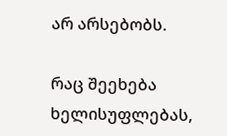არ არსებობს.

რაც შეეხება ხელისუფლებას,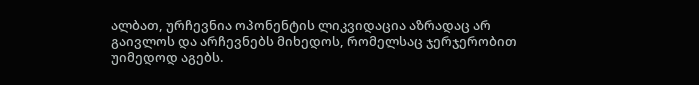ალბათ, ურჩევნია ოპონენტის ლიკვიდაცია აზრადაც არ გაივლოს და არჩევნებს მიხედოს, რომელსაც ჯერჯერობით უიმედოდ აგებს.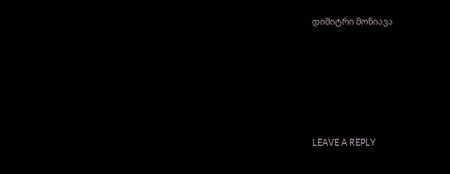დიმიტრი მონიავა





LEAVE A REPLY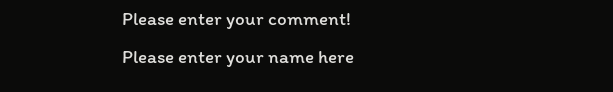Please enter your comment!
Please enter your name here